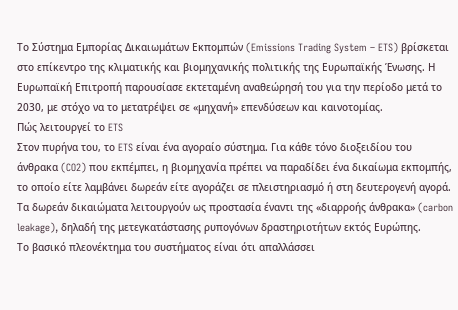Το Σύστημα Εμπορίας Δικαιωμάτων Εκπομπών (Emissions Trading System – ETS) βρίσκεται στο επίκεντρο της κλιματικής και βιομηχανικής πολιτικής της Ευρωπαϊκής Ένωσης. Η Ευρωπαϊκή Επιτροπή παρουσίασε εκτεταμένη αναθεώρησή του για την περίοδο μετά το 2030, με στόχο να το μετατρέψει σε «μηχανή» επενδύσεων και καινοτομίας.
Πώς λειτουργεί το ETS
Στον πυρήνα του, το ETS είναι ένα αγοραίο σύστημα. Για κάθε τόνο διοξειδίου του άνθρακα (CO2) που εκπέμπει, η βιομηχανία πρέπει να παραδίδει ένα δικαίωμα εκπομπής, το οποίο είτε λαμβάνει δωρεάν είτε αγοράζει σε πλειστηριασμό ή στη δευτερογενή αγορά. Τα δωρεάν δικαιώματα λειτουργούν ως προστασία έναντι της «διαρροής άνθρακα» (carbon leakage), δηλαδή της μετεγκατάστασης ρυπογόνων δραστηριοτήτων εκτός Ευρώπης.
Το βασικό πλεονέκτημα του συστήματος είναι ότι απαλλάσσει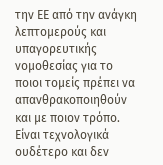την ΕΕ από την ανάγκη λεπτομερούς και υπαγορευτικής νομοθεσίας για το ποιοι τομείς πρέπει να απανθρακοποιηθούν και με ποιον τρόπο. Είναι τεχνολογικά ουδέτερο και δεν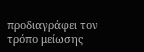προδιαγράφει τον τρόπο μείωσης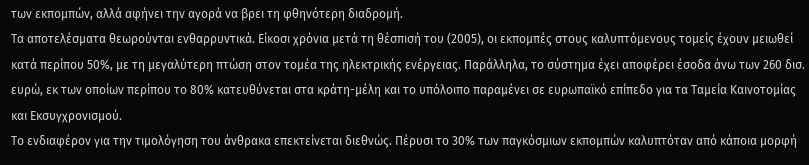των εκπομπών, αλλά αφήνει την αγορά να βρει τη φθηνότερη διαδρομή.
Τα αποτελέσματα θεωρούνται ενθαρρυντικά. Είκοσι χρόνια μετά τη θέσπισή του (2005), οι εκπομπές στους καλυπτόμενους τομείς έχουν μειωθεί κατά περίπου 50%, με τη μεγαλύτερη πτώση στον τομέα της ηλεκτρικής ενέργειας. Παράλληλα, το σύστημα έχει αποφέρει έσοδα άνω των 260 δισ. ευρώ, εκ των οποίων περίπου το 80% κατευθύνεται στα κράτη-μέλη και το υπόλοιπο παραμένει σε ευρωπαϊκό επίπεδο για τα Ταμεία Καινοτομίας και Εκσυγχρονισμού.
Το ενδιαφέρον για την τιμολόγηση του άνθρακα επεκτείνεται διεθνώς. Πέρυσι το 30% των παγκόσμιων εκπομπών καλυπτόταν από κάποια μορφή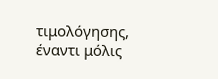τιμολόγησης, έναντι μόλις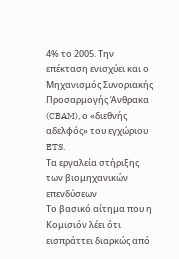4% το 2005. Την επέκταση ενισχύει και ο Μηχανισμός Συνοριακής Προσαρμογής Άνθρακα (CBAM), ο «διεθνής αδελφός» του εγχώριου ETS.
Τα εργαλεία στήριξης των βιομηχανικών επενδύσεων
Το βασικό αίτημα που η Κομισιόν λέει ότι εισπράττει διαρκώς από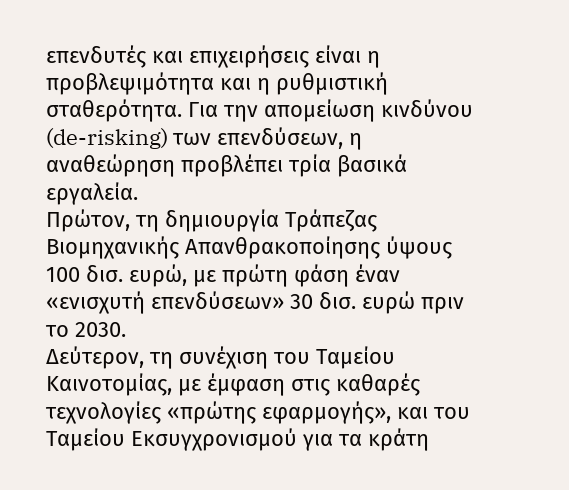επενδυτές και επιχειρήσεις είναι η προβλεψιμότητα και η ρυθμιστική σταθερότητα. Για την απομείωση κινδύνου (de-risking) των επενδύσεων, η αναθεώρηση προβλέπει τρία βασικά εργαλεία.
Πρώτον, τη δημιουργία Τράπεζας Βιομηχανικής Απανθρακοποίησης ύψους 100 δισ. ευρώ, με πρώτη φάση έναν «ενισχυτή επενδύσεων» 30 δισ. ευρώ πριν το 2030.
Δεύτερον, τη συνέχιση του Ταμείου Καινοτομίας, με έμφαση στις καθαρές τεχνολογίες «πρώτης εφαρμογής», και του Ταμείου Εκσυγχρονισμού για τα κράτη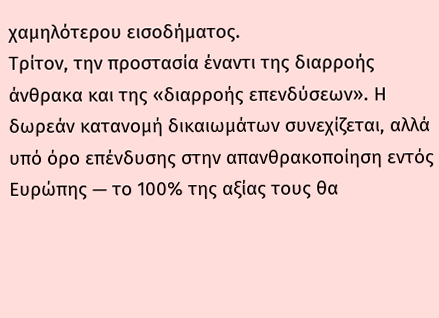χαμηλότερου εισοδήματος.
Τρίτον, την προστασία έναντι της διαρροής άνθρακα και της «διαρροής επενδύσεων». Η δωρεάν κατανομή δικαιωμάτων συνεχίζεται, αλλά υπό όρο επένδυσης στην απανθρακοποίηση εντός Ευρώπης — το 100% της αξίας τους θα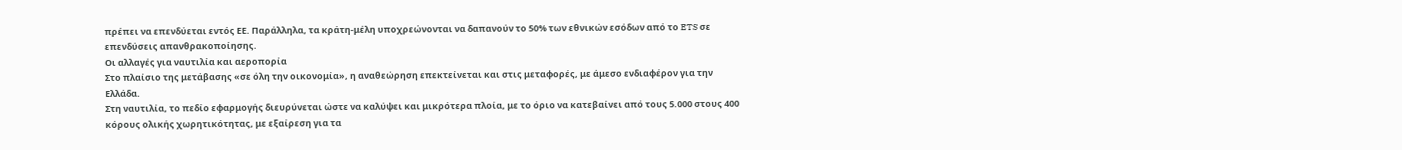πρέπει να επενδύεται εντός ΕΕ. Παράλληλα, τα κράτη-μέλη υποχρεώνονται να δαπανούν το 50% των εθνικών εσόδων από το ETS σε επενδύσεις απανθρακοποίησης.
Οι αλλαγές για ναυτιλία και αεροπορία
Στο πλαίσιο της μετάβασης «σε όλη την οικονομία», η αναθεώρηση επεκτείνεται και στις μεταφορές, με άμεσο ενδιαφέρον για την Ελλάδα.
Στη ναυτιλία, το πεδίο εφαρμογής διευρύνεται ώστε να καλύψει και μικρότερα πλοία, με το όριο να κατεβαίνει από τους 5.000 στους 400 κόρους ολικής χωρητικότητας, με εξαίρεση για τα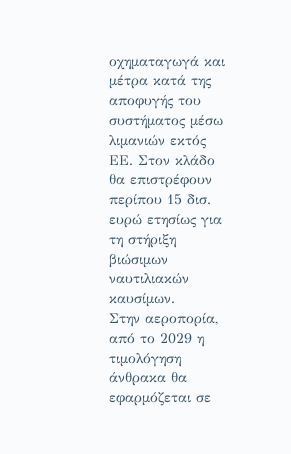οχηματαγωγά και μέτρα κατά της αποφυγής του συστήματος μέσω λιμανιών εκτός ΕΕ. Στον κλάδο θα επιστρέφουν περίπου 15 δισ. ευρώ ετησίως για τη στήριξη βιώσιμων ναυτιλιακών καυσίμων.
Στην αεροπορία, από το 2029 η τιμολόγηση άνθρακα θα εφαρμόζεται σε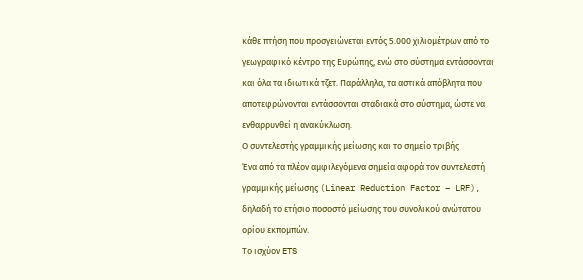κάθε πτήση που προσγειώνεται εντός 5.000 χιλιομέτρων από το γεωγραφικό κέντρο της Ευρώπης, ενώ στο σύστημα εντάσσονται και όλα τα ιδιωτικά τζετ. Παράλληλα, τα αστικά απόβλητα που αποτεφρώνονται εντάσσονται σταδιακά στο σύστημα, ώστε να ενθαρρυνθεί η ανακύκλωση.
Ο συντελεστής γραμμικής μείωσης και το σημείο τριβής
Ένα από τα πλέον αμφιλεγόμενα σημεία αφορά τον συντελεστή γραμμικής μείωσης (Linear Reduction Factor – LRF), δηλαδή το ετήσιο ποσοστό μείωσης του συνολικού ανώτατου ορίου εκπομπών.
Το ισχύον ETS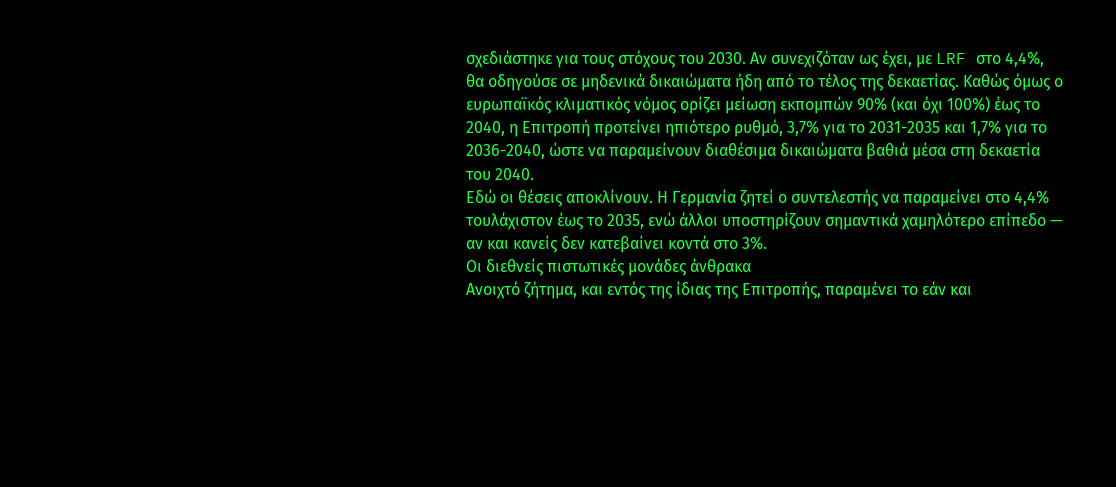σχεδιάστηκε για τους στόχους του 2030. Αν συνεχιζόταν ως έχει, με LRF στο 4,4%, θα οδηγούσε σε μηδενικά δικαιώματα ήδη από το τέλος της δεκαετίας. Καθώς όμως ο ευρωπαϊκός κλιματικός νόμος ορίζει μείωση εκπομπών 90% (και όχι 100%) έως το 2040, η Επιτροπή προτείνει ηπιότερο ρυθμό, 3,7% για το 2031-2035 και 1,7% για το 2036-2040, ώστε να παραμείνουν διαθέσιμα δικαιώματα βαθιά μέσα στη δεκαετία του 2040.
Εδώ οι θέσεις αποκλίνουν. Η Γερμανία ζητεί ο συντελεστής να παραμείνει στο 4,4% τουλάχιστον έως το 2035, ενώ άλλοι υποστηρίζουν σημαντικά χαμηλότερο επίπεδο — αν και κανείς δεν κατεβαίνει κοντά στο 3%.
Οι διεθνείς πιστωτικές μονάδες άνθρακα
Ανοιχτό ζήτημα, και εντός της ίδιας της Επιτροπής, παραμένει το εάν και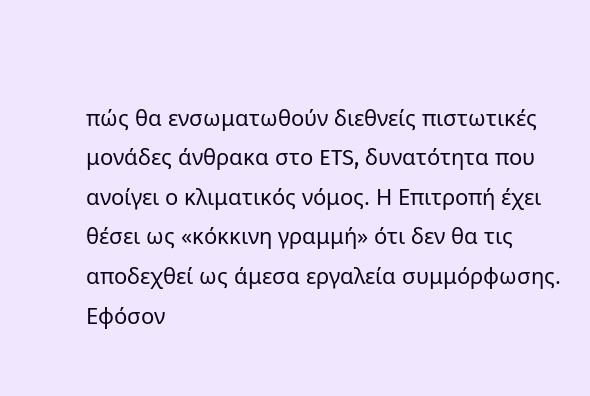πώς θα ενσωματωθούν διεθνείς πιστωτικές μονάδες άνθρακα στο ETS, δυνατότητα που ανοίγει ο κλιματικός νόμος. Η Επιτροπή έχει θέσει ως «κόκκινη γραμμή» ότι δεν θα τις αποδεχθεί ως άμεσα εργαλεία συμμόρφωσης. Εφόσον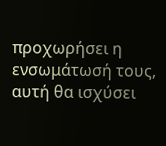προχωρήσει η ενσωμάτωσή τους, αυτή θα ισχύσει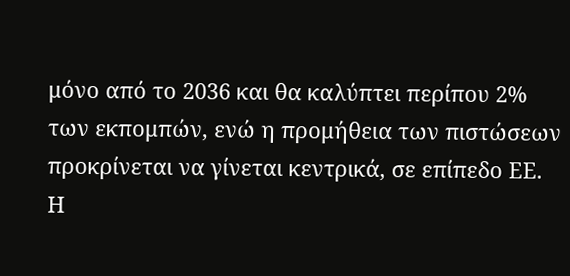μόνο από το 2036 και θα καλύπτει περίπου 2% των εκπομπών, ενώ η προμήθεια των πιστώσεων προκρίνεται να γίνεται κεντρικά, σε επίπεδο ΕΕ.
Η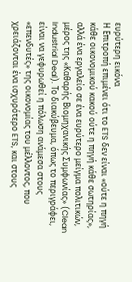ευρύτερη εικόνα
Η Επιτροπή επιμένει ότι το ETS δεν είναι «ούτε η πηγή κάθε οικονομικού κακού ούτε η πηγή κάθε σωτηρίας», αλλά ένα εργαλείο σε ένα ευρύτερο μείγμα πολιτικών, μέρος της «Καθαρής Βιομηχανικής Συμφωνίας» (Clean Industrial Deal). Το διακύβευμα, όπως το περιγράφει, είναι να γεφυρωθεί η πόλωση ανάμεσα στους «επενδυτές» της οικονομίας του μέλλοντος, που χρειάζονται ένα ισχυρότερο ETS, και στους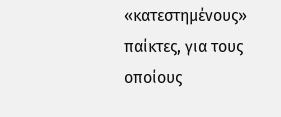«κατεστημένους» παίκτες, για τους οποίους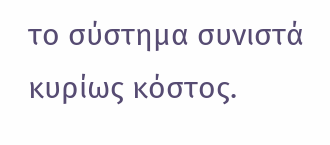το σύστημα συνιστά κυρίως κόστος.